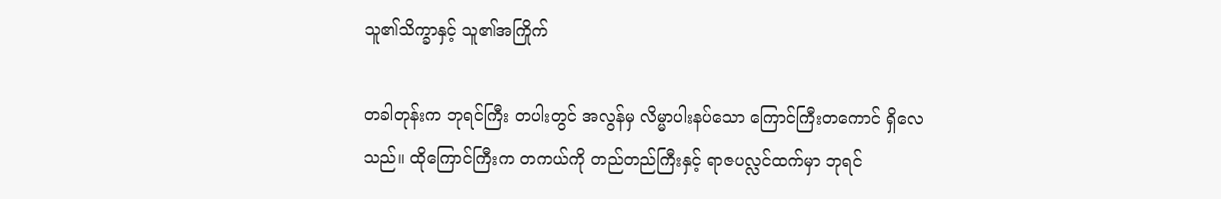သူ၏သိက္ခာနှင့် သူ၏အကြိုက်

တခါတုန်းက ဘုရင်ကြီး တပါးတွင် အလွန်မှ လိမ္မာပါးနပ်သော ကြောင်ကြီးတကောင် ရှိလေသည်။ ထိုကြောင်ကြီးက တကယ်ကို တည်တည်ကြီးနှင့် ရာဇပလ္လင်ထက်မှာ ဘုရင်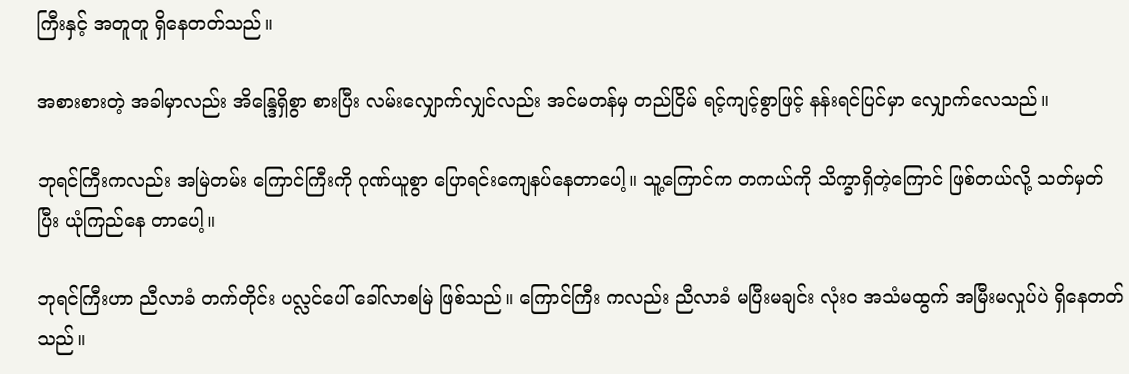ကြီးနှင့် အတူတူ ရှိနေတတ်သည်။

အစားစားတဲ့ အခါမှာလည်း အိန္ဒြေရှိစွာ စားပြီး လမ်းလျှောက်လျှင်လည်း အင်မတန်မှ တည်ငြိမ် ရင့်ကျင့်စွာဖြင့် နန်းရင်ပြင်မှာ လျှောက်လေသည်။

ဘုရင်ကြီးကလည်း အမြဲတမ်း ကြောင်ကြီးကို ဂုဏ်ယူစွာ ပြောရင်းကျေနပ်နေတာပေါ့။ သူ့ကြောင်က တကယ်ကို သိက္ခာရှိတဲ့ကြောင် ဖြစ်တယ်လို့ သတ်မှတ်ပြီး ယုံကြည်နေ တာပေါ့။

ဘုရင်ကြီးဟာ ညီလာခံ တက်တိုင်း ပလ္လင်ပေါ် ခေါ်လာစမြဲ ဖြစ်သည်။ ကြောင်ကြီး ကလည်း ညီလာခံ မပြီးမချင်း လုံးဝ အသံမထွက် အမြီးမလှုပ်ပဲ ရှိနေတတ်သည်။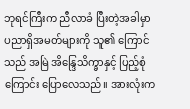ဘုရင်ကြီးက ညီလာခံ ပြီးတဲ့အခါမှာ ပညာရှိအမတ်များကို သူ၏ ကြောင်သည် အမြဲ အိန္ဒြေသိက္ခာနှင့် ပြည့်စုံကြောင်း ပြောလေသည်။ အားလုံးက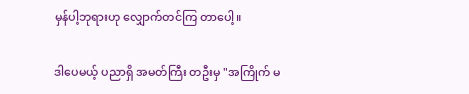မှန်ပါ့ဘုရားဟု လျှောက်တင်ကြ တာပေါ့။

ဒါပေမယ့် ပညာရှိ အမတ်ကြီး တဦးမှ "အကြိုက် မ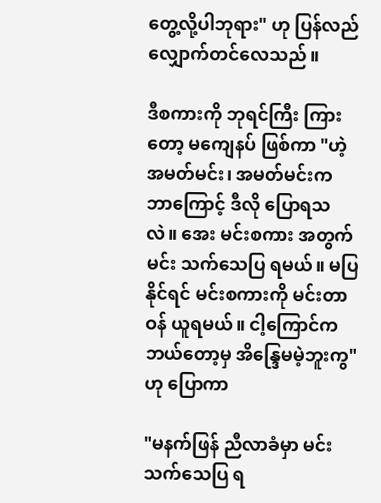တွေ့လို့ပါဘုရား" ဟု ပြန်လည် လျှောက်တင်လေသည်။

ဒီစကားကို ဘုရင်ကြီး ကြားတော့ မကျေနပ် ဖြစ်ကာ "ဟဲ့ အမတ်မင်း၊ အမတ်မင်းက ဘာကြောင့် ဒီလို ပြောရသလဲ။ အေး မင်းစကား အတွက် မင်း သက်သေပြ ရမယ်။ မပြနိုင်ရင် မင်းစကားကို မင်းတာဝန် ယူရမယ်။ ငါ့ကြောင်က ဘယ်တော့မှ အိန္ဒြေမမဲ့ဘူးကွ" ဟု ပြောကာ

"မနက်ဖြန် ညီလာခံမှာ မင်း သက်သေပြ ရ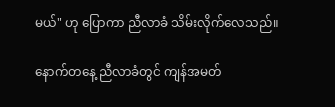မယ်" ဟု ပြောကာ ညီလာခံ သိမ်းလိုက်လေသည်။

နောက်တနေ့ ညီလာခံတွင် ကျန်အမတ်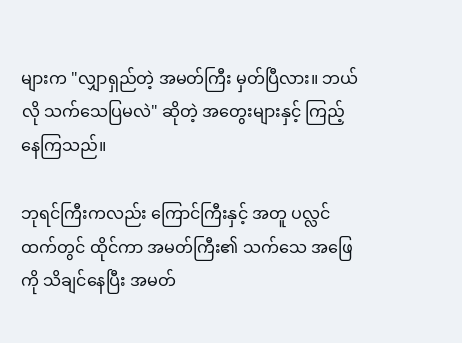များက "လျှာရှည်တဲ့ အမတ်ကြီး မှတ်ပြီလား။ ဘယ်လို သက်သေပြမလဲ" ဆိုတဲ့ အတွေးများနှင့် ကြည့်နေကြသည်။

ဘုရင်ကြီးကလည်း ကြောင်ကြီးနှင့် အတူ ပလ္လင်ထက်တွင် ထိုင်ကာ အမတ်ကြီး၏ သက်သေ အဖြေကို သိချင်နေပြီး အမတ်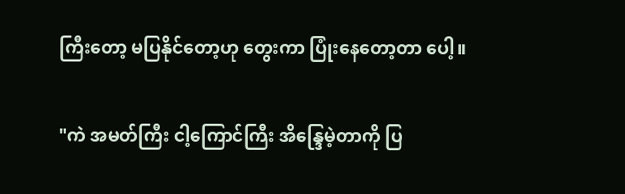ကြီးတော့ မပြနိုင်တော့ဟု တွေးကာ ပြုံးနေတော့တာ ပေါ့။

"ကဲ အမတ်ကြီး ငါ့ကြောင်ကြီး အိန္ဒြေမဲ့တာကို ပြ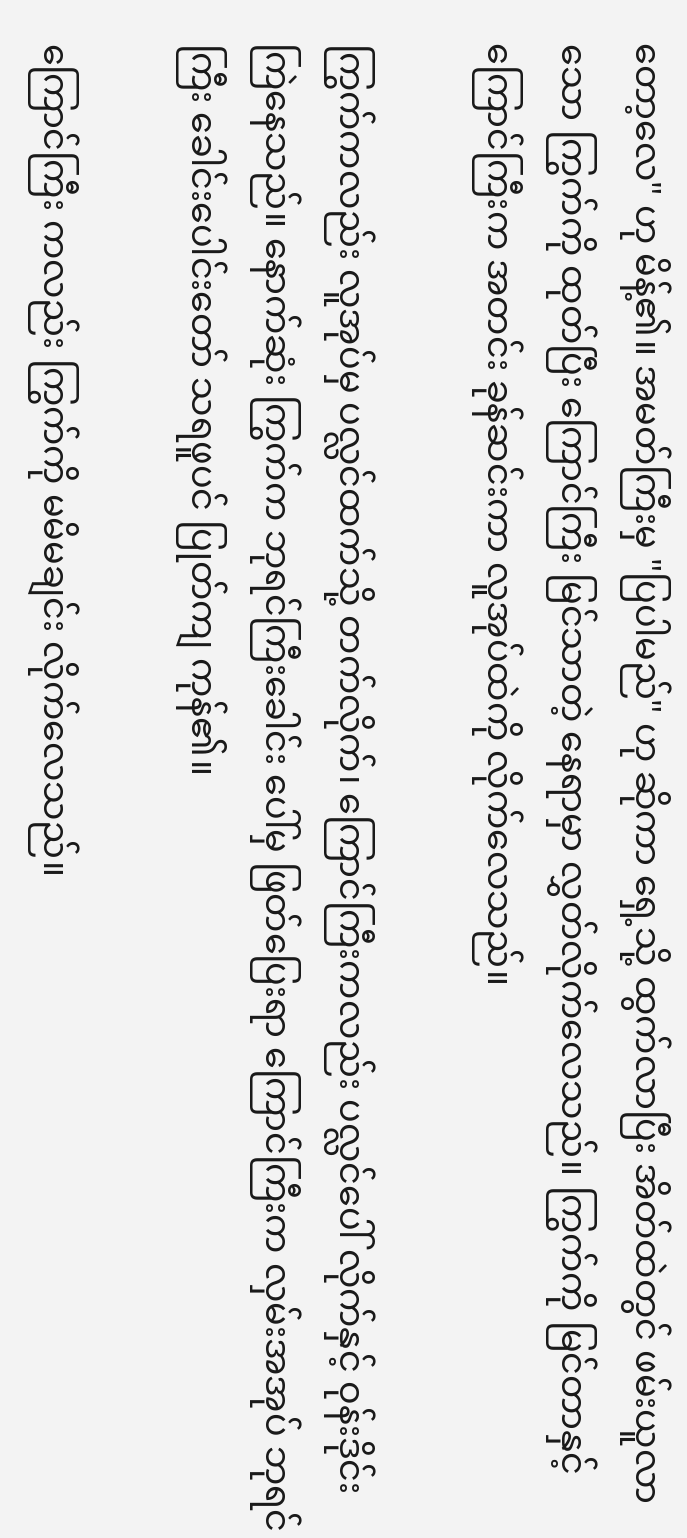တော့လေ" ဟု မိန့်၏။ အမတ်ကြီးမှ "ပြပါမည်" ဟု ဆိုကာ ရှေ့သို့ ထွက်လာပြီး အိတ်ထဲတွင် ဖမ်းယူလာသော ကြွက်ကို ထုတ်ပြီး ကြောင်ကြီး မြင်သာတဲ့ နေရာမှာ လွှတ်လိုက်လေသည်။ ကြွက်ကို မြင်တာနှင့်ကြောင်ကြီးက အတင်း ခုန်ဆင်းကာ လူအုပ်ထဲကို လိုက်လေသည်။

ကြွက်ကလည်း လူအုပ်မှ ပလ္လင်ထက်သို့ တက်လိုက်၊ ကြောင်ကြီးကလည်း ပလ္လင်ပေါ် လိုက်နှင့် ဝုန်းဒိုင်း ကြဲနေသည်။ နောက်ဆုံး ကြွက်က ဘုရင်ကြီးခေါင်း ပေါ်မှ ဖြတ်ပြေးရာ ကြောင်ကြီးက လှမ်းအအုပ် ဘုရင်ကြီး ခေါင်းပေါင်းတော် သရဖူပင် ပြုတ်ကျ ကုန်၏။

ကြောင်ကြီး ကလည်း ကြွက်ကို မမိမချင်း လိုက်လေသည်။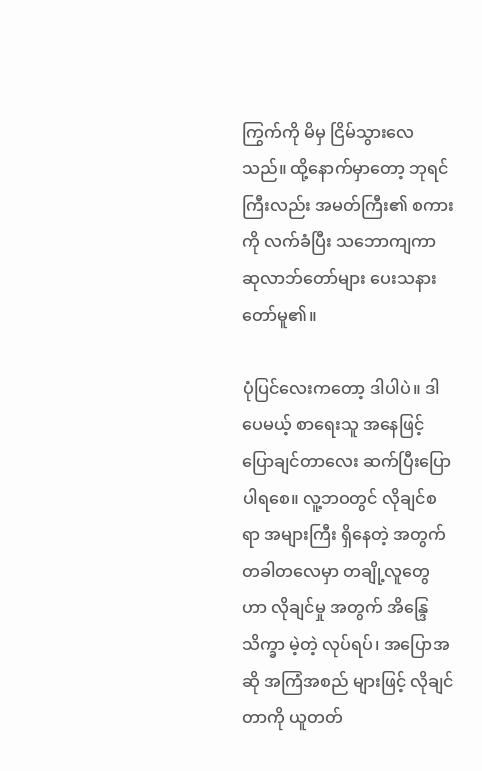ကြွက်ကို မိမှ ငြိမ်သွားလေသည်။ ထို့နောက်မှာတော့ ဘုရင်ကြီးလည်း အမတ်ကြီး၏ စကားကို လက်ခံပြီး သဘောကျကာ ဆုလာဘ်တော်များ ပေးသနားတော်မူ၏။

ပုံပြင်လေးကတော့ ဒါပါပဲ။ ဒါပေမယ့် စာရေးသူ အနေဖြင့် ပြောချင်တာလေး ဆက်ပြီးပြောပါရစေ။ လူ့ဘဝတွင် လိုချင်စရာ အများကြီး ရှိနေတဲ့ အတွက် တခါတလေမှာ တချို့လူတွေဟာ လိုချင်မှု အတွက် အိန္ဒြေသိက္ခာ မဲ့တဲ့ လုပ်ရပ်၊ အပြောအဆို အကြံအစည် များဖြင့် လိုချင်တာကို ယူတတ်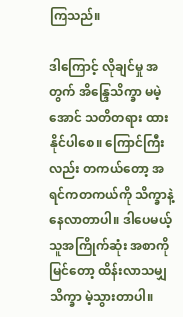ကြသည်။

ဒါကြောင့် လိုချင်မှု အတွက် အိန္ဒြေသိက္ခာ မမဲ့အောင် သတိတရား ထားနိုင်ပါစေ။ ကြောင်ကြီးလည်း တကယ်တော့ အရင်ကတကယ်ကို သိက္ခာနဲ့ နေလာတာပါ။ ဒါပေမယ့် သူအကြိုက်ဆုံး အစာကို မြင်တော့ ထိန်းလာသမျှ သိက္ခာ မဲ့သွားတာပါ။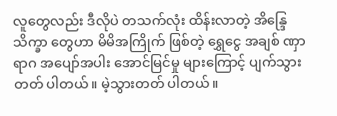လူတွေလည်း ဒီလိုပဲ တသက်လုံး ထိန်းလာတဲ့ အိန္ဒြေသိက္ခာ တွေဟာ မိမိအကြိုက် ဖြစ်တဲ့ ရွှေငွေ အချစ် ဏှာရာဂ အပျော်အပါး အောင်မြင်မှု များကြောင့် ပျက်သွားတတ် ပါတယ်။ မဲ့သွားတတ် ပါတယ်။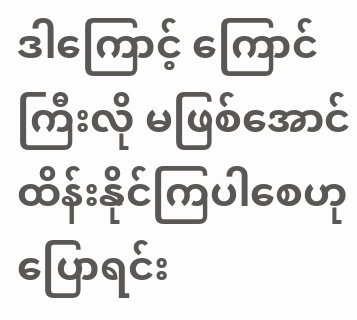ဒါကြောင့် ကြောင်ကြီးလို မဖြစ်အောင် ထိန်းနိုင်ကြပါစေဟု ပြောရင်း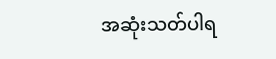အဆုံးသတ်ပါရ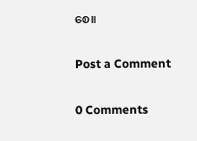စေ။

Post a Comment

0 Comments